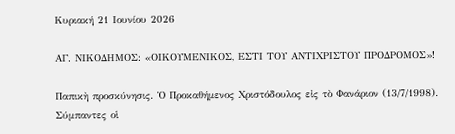Κυριακή 21 Ιουνίου 2026

ΑΓ. ΝΙΚΟΔΗΜΟΣ: «ΟΙΚΟΥΜΕΝΙΚΟΣ, ΕΣΤΙ ΤΟΥ ΑΝΤΙΧΡΙΣΤΟΥ ΠΡΟΔΡΟΜΟΣ»!

Παπικὴ προσκύνησις. Ὁ Προκαθήμενος Χριστόδουλος εἰς τὸ Φανάριον (13/7/1998). Σύμπαντες οἱ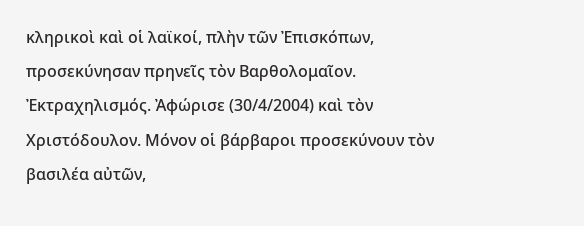κληρικοὶ καὶ οἱ λαϊκοί, πλὴν τῶν Ἐπισκόπων, προσεκύνησαν πρηνεῖς τὸν Βαρθολομαῖον. Ἐκτραχηλισμός. Ἀφώρισε (30/4/2004) καὶ τὸν Χριστόδουλον. Μόνον οἱ βάρβαροι προσεκύνουν τὸν βασιλέα αὐτῶν,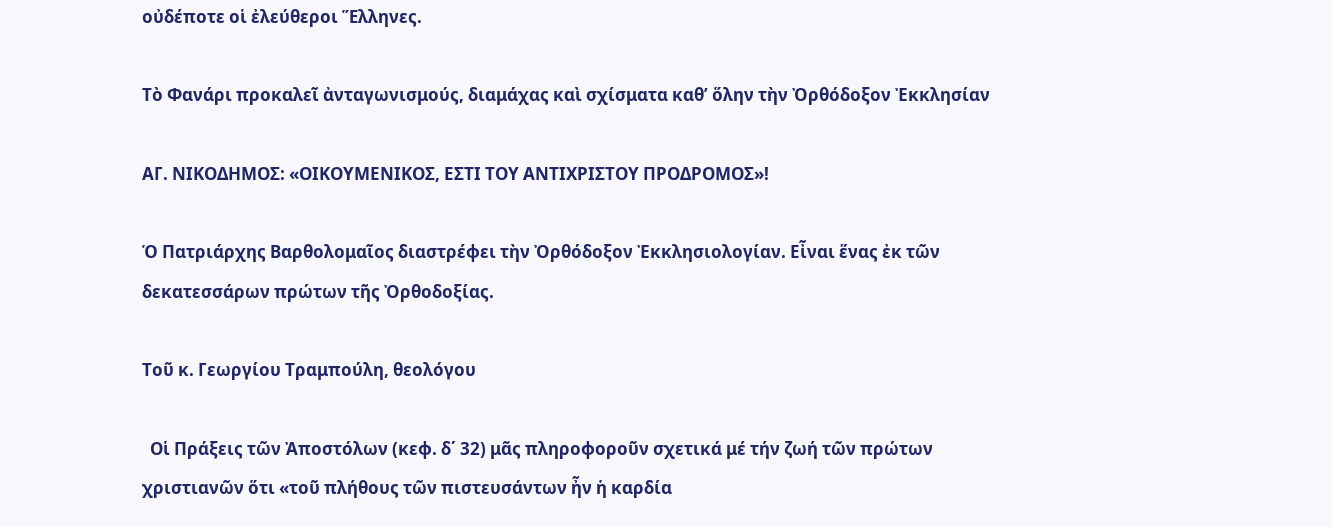οὐδέποτε οἱ ἐλεύθεροι Ἕλληνες.

Τὸ Φανάρι προκαλεῖ ἀνταγωνισμούς, διαμάχας καὶ σχίσματα καθ’ ὅλην τὴν Ὀρθόδοξον Ἐκκλησίαν

ΑΓ. ΝΙΚΟΔΗΜΟΣ: «ΟΙΚΟΥΜΕΝΙΚΟΣ, ΕΣΤΙ ΤΟΥ ΑΝΤΙΧΡΙΣΤΟΥ ΠΡΟΔΡΟΜΟΣ»!

Ὁ Πατριάρχης Βαρθολομαῖος διαστρέφει τὴν Ὀρθόδοξον Ἐκκλησιολογίαν. Εἶναι ἕνας ἐκ τῶν δεκατεσσάρων πρώτων τῆς Ὀρθοδοξίας.

Τοῦ κ. Γεωργίου Τραμπούλη, θεολόγου

  Οἱ Πράξεις τῶν Ἀποστόλων (κεφ. δ΄ 32) μᾶς πληροφοροῦν σχετικά μέ τήν ζωή τῶν πρώτων χριστιανῶν ὅτι «τοῦ πλήθους τῶν πιστευσάντων ἦν ἡ καρδία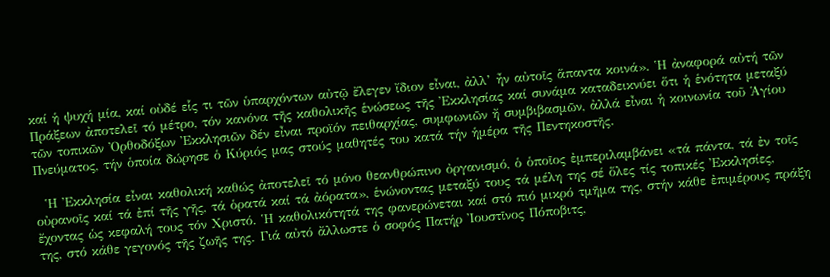καί ἡ ψυχή μία, καί οὐδέ εἷς τι τῶν ὑπαρχόντων αὐτῷ ἔλεγεν ἴδιον εἶναι, ἀλλ’ ἦν αὐτοῖς ἅπαντα κοινά». Ἡ ἀναφορά αὐτή τῶν Πράξεων ἀποτελεῖ τό μέτρο, τόν κανόνα τῆς καθολικῆς ἑνώσεως τῆς Ἐκκλησίας καί συνάμα καταδεικνύει ὅτι ἡ ἑνότητα μεταξύ τῶν τοπικῶν Ὀρθοδόξων Ἐκκλησιῶν δέν εἶναι προϊόν πειθαρχίας, συμφωνιῶν ἤ συμβιβασμῶν, ἀλλά εἶναι ἡ κοινωνία τοῦ Ἁγίου Πνεύματος, τήν ὁποία δώρησε ὁ Κύριός μας στούς μαθητές του κατά τήν ἡμέρα τῆς Πεντηκοστῆς.

  Ἡ Ἐκκλησία εἶναι καθολική καθώς ἀποτελεῖ τό μόνο θεανθρώπινο ὀργανισμό, ὁ ὁποῖος ἐμπεριλαμβάνει «τά πάντα, τά ἐν τοῖς οὐρανοῖς καί τά ἐπί τῆς γῆς, τά ὁρατά καί τά ἀόρατα», ἑνώνοντας μεταξύ τους τά μέλη της σέ ὅλες τίς τοπικές Ἐκκλησίες, ἔχοντας ὡς κεφαλή τους τόν Χριστό. Ἡ καθολικότητά της φανερώνεται καί στό πιό μικρό τμῆμα της, στήν κάθε ἐπιμέρους πράξη της, στό κάθε γεγονός τῆς ζωῆς της. Γιά αὐτό ἄλλωστε ὁ σοφός Πατήρ Ἰουστῖνος Πόποβιτς,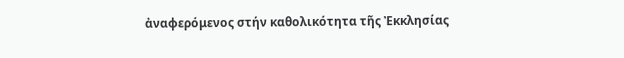ἀναφερόμενος στήν καθολικότητα τῆς Ἐκκλησίας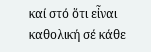καί στό ὅτι εἶναι καθολική σέ κάθε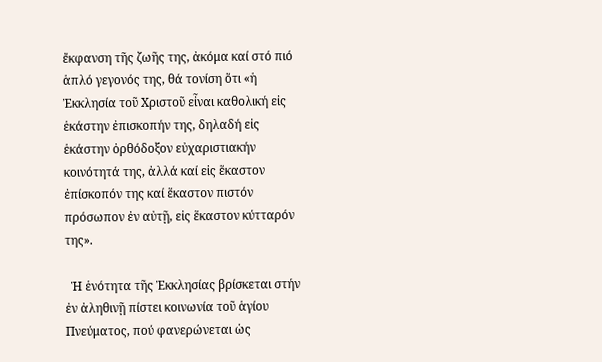ἔκφανση τῆς ζωῆς της, ἀκόμα καί στό πιό ἁπλό γεγονός της, θά τονίση ὅτι «ἡ Ἐκκλησία τοῦ Χριστοῦ εἶναι καθολική εἰς ἑκάστην ἐπισκοπήν της, δηλαδή εἰς ἑκάστην ὀρθόδοξον εὐχαριστιακήν κοινότητά της, ἀλλά καί εἰς ἕκαστον ἐπίσκοπόν της καί ἕκαστον πιστόν πρόσωπον ἐν αὐτῇ, εἰς ἕκαστον κύτταρόν της».

  Ἡ ἑνότητα τῆς Ἐκκλησίας βρίσκεται στήν ἐν ἀληθινῇ πίστει κοινωνία τοῦ ἁγίου Πνεύματος, πού φανερώνεται ὡς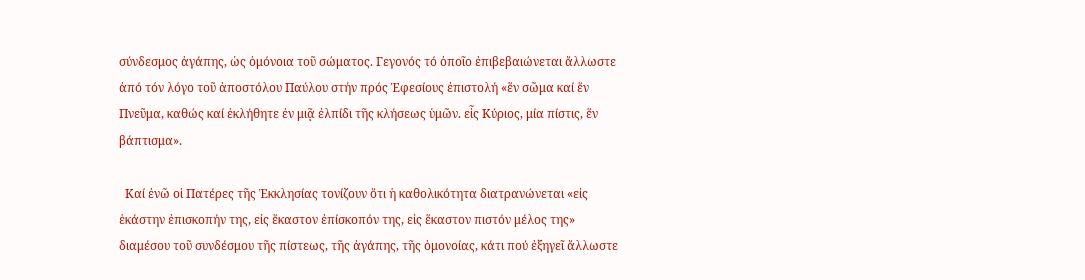σύνδεσμος ἀγάπης, ὡς ὁμόνοια τοῦ σώματος. Γεγονός τό ὁποῖο ἐπιβεβαιώνεται ἄλλωστε ἀπό τόν λόγο τοῦ ἀποστόλου Παύλου στήν πρός Ἐφεσίους ἐπιστολή «ἕν σῶμα καί ἕν Πνεῦμα, καθώς καί ἐκλήθητε ἐν μιᾷ ἐλπίδι τῆς κλήσεως ὑμῶν. εἷς Κύριος, μία πίστις, ἕν βάπτισμα».

  Καί ἐνῶ οἱ Πατέρες τῆς Ἐκκλησίας τονίζουν ὅτι ἡ καθολικότητα διατρανώνεται «εἰς ἑκάστην ἐπισκοπήν της, εἰς ἕκαστον ἐπίσκοπόν της, εἰς ἕκαστον πιστόν μέλος της» διαμέσου τοῦ συνδέσμου τῆς πίστεως, τῆς ἀγάπης, τῆς ὁμονοίας, κάτι πού ἐξηγεῖ ἄλλωστε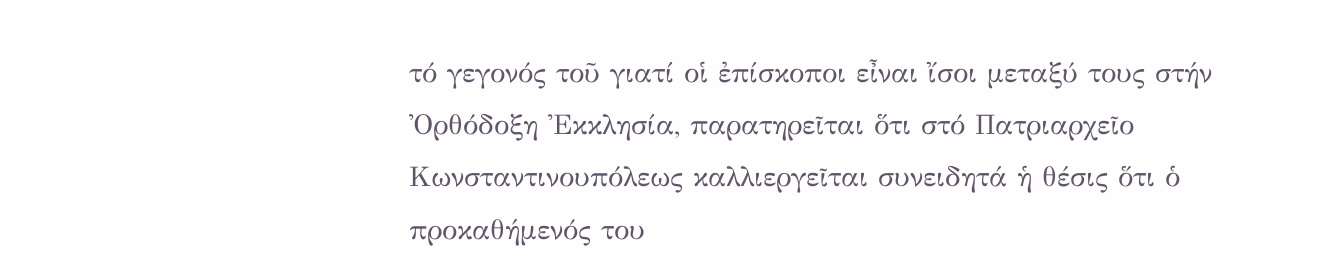τό γεγονός τοῦ γιατί οἱ ἐπίσκοποι εἶναι ἴσοι μεταξύ τους στήν Ὀρθόδοξη Ἐκκλησία, παρατηρεῖται ὅτι στό Πατριαρχεῖο Κωνσταντινουπόλεως καλλιεργεῖται συνειδητά ἡ θέσις ὅτι ὁ προκαθήμενός του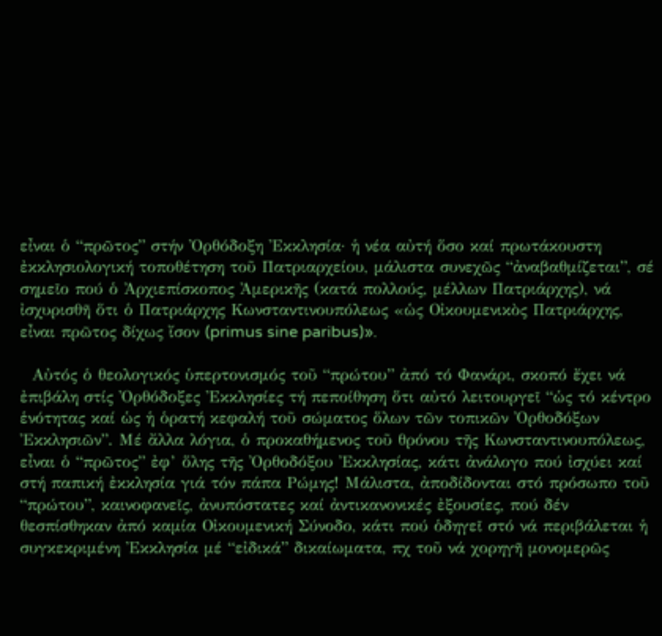εἶναι ὁ “πρῶτος” στήν Ὀρθόδοξη Ἐκκλησία· ἡ νέα αὐτή ὅσο καί πρωτάκουστη ἐκκλησιολογική τοποθέτηση τοῦ Πατριαρχείου, μάλιστα συνεχῶς “ἀναβαθμίζεται”, σέ σημεῖο πού ὁ Ἀρχιεπίσκοπος Ἀμερικῆς (κατά πολλούς, μέλλων Πατριάρχης), νά ἰσχυρισθῆ ὅτι ὁ Πατριάρχης Κωνσταντινουπόλεως «ὡς Οἰκουμενικὸς Πατριάρχης, εἶναι πρῶτος δίχως ἴσον (primus sine paribus)».

  Αὐτός ὁ θεολογικός ὑπερτονισμός τοῦ “πρώτου” ἀπό τό Φανάρι, σκοπό ἔχει νά ἐπιβάλη στίς Ὀρθόδοξες Ἐκκλησίες τή πεποίθηση ὅτι αὐτό λειτουργεῖ “ὡς τό κέντρο ἑνότητας καί ὡς ἡ ὁρατή κεφαλή τοῦ σώματος ὅλων τῶν τοπικῶν Ὀρθοδόξων Ἐκκλησιῶν”. Μέ ἄλλα λόγια, ὁ προκαθήμενος τοῦ θρόνου τῆς Κωνσταντινουπόλεως, εἶναι ὁ “πρῶτος” ἐφ’ ὅλης τῆς Ὀρθοδόξου Ἐκκλησίας, κάτι ἀνάλογο πού ἰσχύει καί στή παπική ἐκκλησία γιά τόν πάπα Ρώμης! Μάλιστα, ἀποδίδονται στό πρόσωπο τοῦ “πρώτου”, καινοφανεῖς, ἀνυπόστατες καί ἀντικανονικές ἐξουσίες, πού δέν θεσπίσθηκαν ἀπό καμία Οἰκουμενική Σύνοδο, κάτι πού ὁδηγεῖ στό νά περιβάλεται ἡ συγκεκριμένη Ἐκκλησία μέ “εἰδικά” δικαίωματα, πχ τοῦ νά χορηγῆ μονομερῶς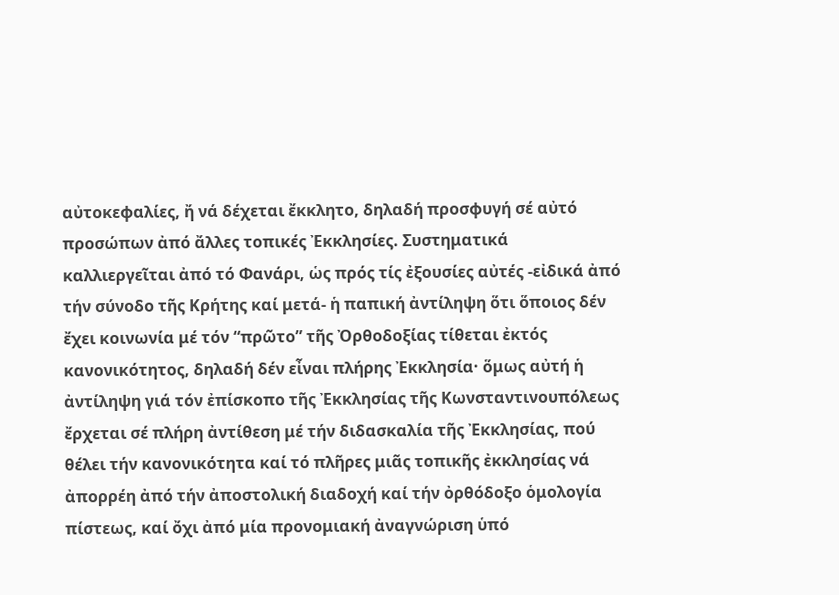αὐτοκεφαλίες, ἤ νά δέχεται ἔκκλητο, δηλαδή προσφυγή σέ αὐτό προσώπων ἀπό ἄλλες τοπικές Ἐκκλησίες. Συστηματικά καλλιεργεῖται ἀπό τό Φανάρι, ὡς πρός τίς ἐξουσίες αὐτές -εἰδικά ἀπό τήν σύνοδο τῆς Κρήτης καί μετά- ἡ παπική ἀντίληψη ὅτι ὅποιος δέν ἔχει κοινωνία μέ τόν “πρῶτο” τῆς Ὀρθοδοξίας τίθεται ἐκτός κανονικότητος, δηλαδή δέν εἶναι πλήρης Ἐκκλησία· ὅμως αὐτή ἡ ἀντίληψη γιά τόν ἐπίσκοπο τῆς Ἐκκλησίας τῆς Κωνσταντινουπόλεως ἔρχεται σέ πλήρη ἀντίθεση μέ τήν διδασκαλία τῆς Ἐκκλησίας, πού θέλει τήν κανονικότητα καί τό πλῆρες μιᾶς τοπικῆς ἐκκλησίας νά ἀπορρέη ἀπό τήν ἀποστολική διαδοχή καί τήν ὀρθόδοξο ὁμολογία πίστεως, καί ὄχι ἀπό μία προνομιακή ἀναγνώριση ὑπό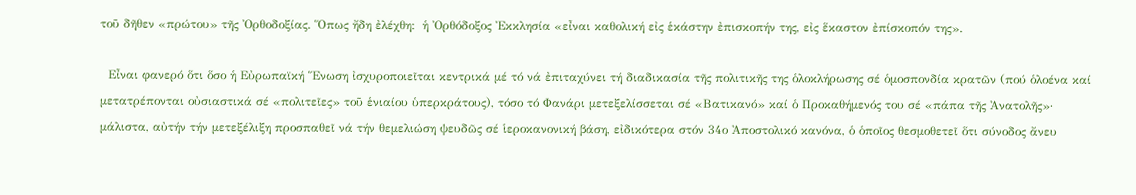τοῦ δῆθεν «πρώτου» τῆς Ὀρθοδοξίας. Ὅπως ἤδη ἐλέχθη:  ἡ Ὀρθόδοξος Ἐκκλησία «εἶναι καθολική εἰς ἑκάστην ἐπισκοπήν της, εἰς ἕκαστον ἐπίσκοπόν της».

  Εἶναι φανερό ὅτι ὅσο ἡ Εὐρωπαϊκή Ἕνωση ἰσχυροποιεῖται κεντρικά μέ τό νά ἐπιταχύνει τή διαδικασία τῆς πολιτικῆς της ὁλοκλήρωσης σέ ὁμοσπονδία κρατῶν (πού ὁλοένα καί μετατρέπονται οὐσιαστικά σέ «πολιτεῖες» τοῦ ἑνιαίου ὑπερκράτους), τόσο τό Φανάρι μετεξελίσσεται σέ «Βατικανό» καί ὁ Προκαθήμενός του σέ «πάπα τῆς Ἀνατολῆς»· μάλιστα, αὐτήν τήν μετεξέλιξη προσπαθεῖ νά τήν θεμελιώση ψευδῶς σέ ἱεροκανονική βάση, εἰδικότερα στόν 34ο Ἀποστολικό κανόνα, ὁ ὁποῖος θεσμοθετεῖ ὅτι σύνοδος ἄνευ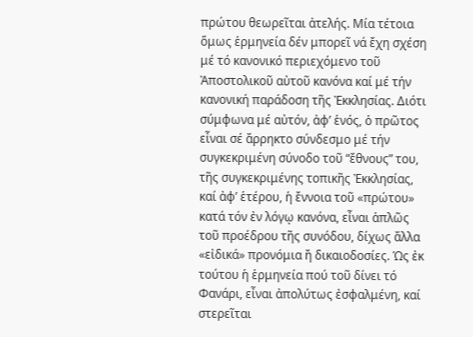πρώτου θεωρεῖται ἀτελής. Μία τέτοια ὅμως ἑρμηνεία δέν μπορεῖ νά ἔχη σχέση μέ τό κανονικό περιεχόμενο τοῦ Ἀποστολικοῦ αὐτοῦ κανόνα καί μέ τήν κανονική παράδοση τῆς Ἐκκλησίας. Διότι σύμφωνα μέ αὐτόν, ἀφ’ ἑνός, ὁ πρῶτος εἶναι σέ ἄρρηκτο σύνδεσμο μέ τήν συγκεκριμένη σύνοδο τοῦ “ἔθνους” του, τῆς συγκεκριμένης τοπικῆς Ἐκκλησίας,  καί ἀφ’ ἑτέρου, ἡ ἔννοια τοῦ «πρώτου» κατά τόν ἐν λόγῳ κανόνα, εἶναι ἁπλῶς τοῦ προέδρου τῆς συνόδου, δίχως ἄλλα «εἰδικά» προνόμια ἤ δικαιοδοσίες. Ὡς ἐκ τούτου ἡ ἑρμηνεία πού τοῦ δίνει τό Φανάρι, εἶναι ἀπολύτως ἐσφαλμένη, καί στερεῖται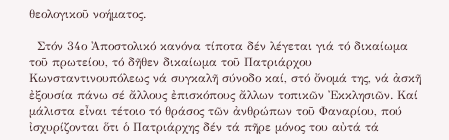θεολογικοῦ νοήματος.

  Στόν 34ο Ἀποστολικό κανόνα τίποτα δέν λέγεται γιά τό δικαίωμα τοῦ πρωτείου, τό δῆθεν δικαίωμα τοῦ Πατριάρχου Κωνσταντινουπόλεως νά συγκαλῆ σύνοδο καί, στό ὄνομά της, νά ἀσκῆ ἐξουσία πάνω σέ ἄλλους ἐπισκόπους ἄλλων τοπικῶν Ἐκκλησιῶν. Καί μάλιστα εἶναι τέτοιο τό θράσος τῶν ἀνθρώπων τοῦ Φαναρίου, πού ἰσχυρίζονται ὅτι ὁ Πατριάρχης δέν τά πῆρε μόνος του αὐτά τά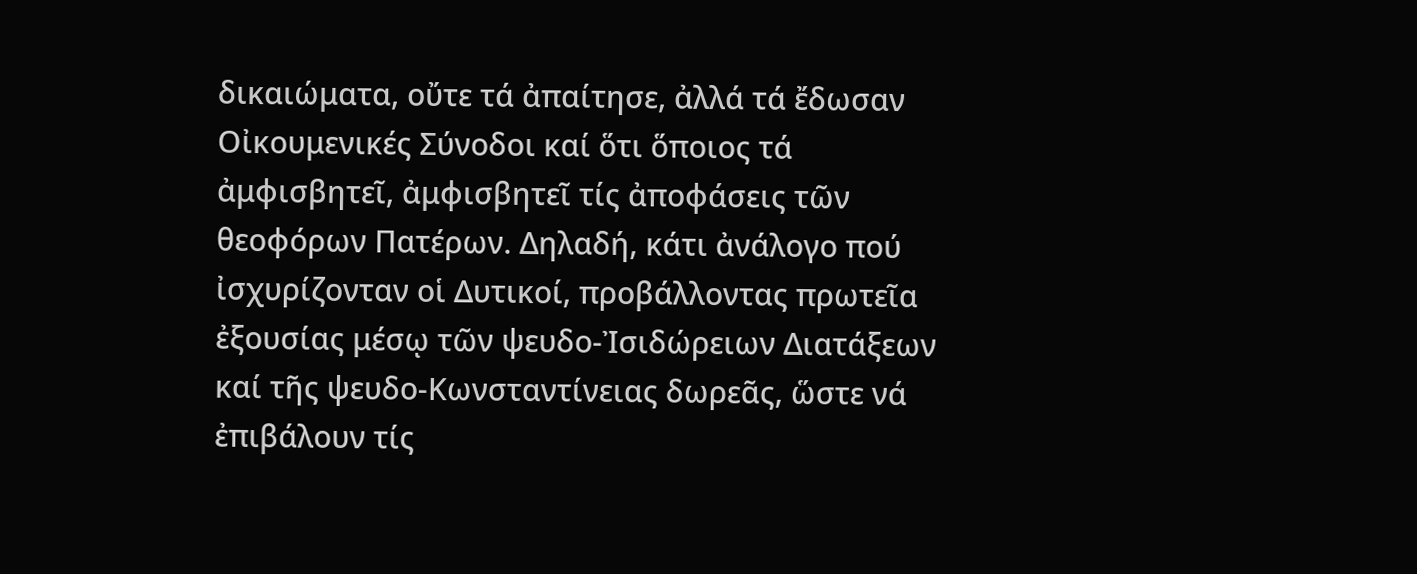δικαιώματα, οὔτε τά ἀπαίτησε, ἀλλά τά ἔδωσαν Οἰκουμενικές Σύνοδοι καί ὅτι ὅποιος τά ἀμφισβητεῖ, ἀμφισβητεῖ τίς ἀποφάσεις τῶν θεοφόρων Πατέρων. Δηλαδή, κάτι ἀνάλογο πού ἰσχυρίζονταν οἱ Δυτικοί, προβάλλοντας πρωτεῖα ἐξουσίας μέσῳ τῶν ψευδο-Ἰσιδώρειων Διατάξεων καί τῆς ψευδο-Κωνσταντίνειας δωρεᾶς, ὥστε νά ἐπιβάλουν τίς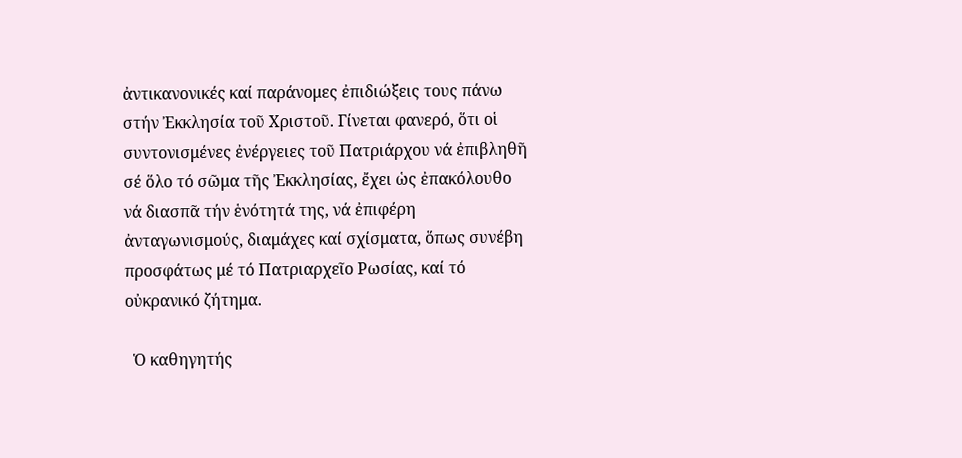ἀντικανονικές καί παράνομες ἐπιδιώξεις τους πάνω στήν Ἐκκλησία τοῦ Χριστοῦ. Γίνεται φανερό, ὅτι οἱ συντονισμένες ἐνέργειες τοῦ Πατριάρχου νά ἐπιβληθῆ σέ ὅλο τό σῶμα τῆς Ἐκκλησίας, ἔχει ὡς ἐπακόλουθο νά διασπᾶ τήν ἑνότητά της, νά ἐπιφέρη ἀνταγωνισμούς, διαμάχες καί σχίσματα, ὅπως συνέβη προσφάτως μέ τό Πατριαρχεῖο Ρωσίας, καί τό οὐκρανικό ζήτημα.

  Ὁ καθηγητής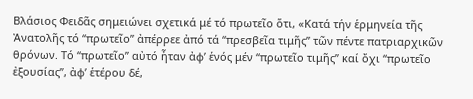Βλάσιος Φειδᾶς σημειώνει σχετικά μέ τό πρωτεῖο ὅτι, «Κατά τήν ἑρμηνεία τῆς Ἀνατολῆς τό “πρωτεῖο” ἀπέρρεε ἀπό τά “πρεσβεῖα τιμῆς” τῶν πέντε πατριαρχικῶν θρόνων. Τό “πρωτεῖο” αὐτό ἦταν ἀφ’ ἑνός μέν “πρωτεῖο τιμῆς” καί ὄχι “πρωτεῖο ἐξουσίας”, ἀφ’ ἑτέρου δέ,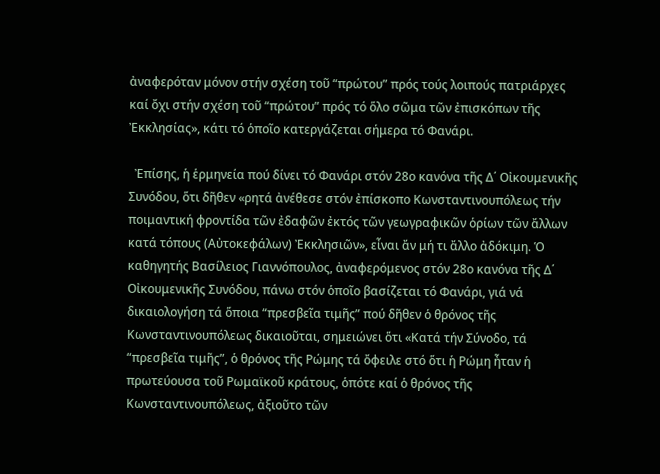ἀναφερόταν μόνον στήν σχέση τοῦ “πρώτου” πρός τούς λοιπούς πατριάρχες καί ὄχι στήν σχέση τοῦ “πρώτου” πρός τό ὅλο σῶμα τῶν ἐπισκόπων τῆς Ἐκκλησίας», κάτι τό ὁποῖο κατεργάζεται σήμερα τό Φανάρι.

  Ἐπίσης, ἡ ἑρμηνεία πού δίνει τό Φανάρι στόν 28ο κανόνα τῆς Δ΄ Οἰκουμενικῆς Συνόδου, ὅτι δῆθεν «ρητά ἀνέθεσε στόν ἐπίσκοπο Κωνσταντινουπόλεως τήν ποιμαντική φροντίδα τῶν ἐδαφῶν ἐκτός τῶν γεωγραφικῶν ὁρίων τῶν ἄλλων κατά τόπους (Αὐτοκεφάλων) Ἐκκλησιῶν», εἶναι ἄν μή τι ἄλλο ἀδόκιμη. Ὁ καθηγητής Βασίλειος Γιαννόπουλος, ἀναφερόμενος στόν 28ο κανόνα τῆς Δ΄ Οἰκουμενικῆς Συνόδου, πάνω στόν ὁποῖο βασίζεται τό Φανάρι, γιά νά δικαιολογήση τά ὅποια “πρεσβεῖα τιμῆς” πού δῆθεν ὁ θρόνος τῆς Κωνσταντινουπόλεως δικαιοῦται, σημειώνει ὅτι «Κατά τήν Σύνοδο, τά “πρεσβεῖα τιμῆς”, ὁ θρόνος τῆς Ρώμης τά ὄφειλε στό ὅτι ἡ Ρώμη ἦταν ἡ πρωτεύουσα τοῦ Ρωμαϊκοῦ κράτους, ὁπότε καί ὁ θρόνος τῆς Κωνσταντινουπόλεως, ἀξιοῦτο τῶν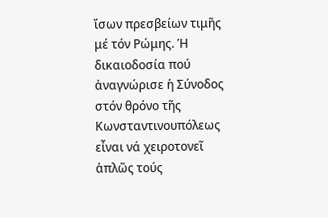ἴσων πρεσβείων τιμῆς μέ τόν Ρώμης. Ἡ δικαιοδοσία πού ἀναγνώρισε ἡ Σύνοδος στόν θρόνο τῆς Κωνσταντινουπόλεως εἶναι νά χειροτονεῖ ἁπλῶς τούς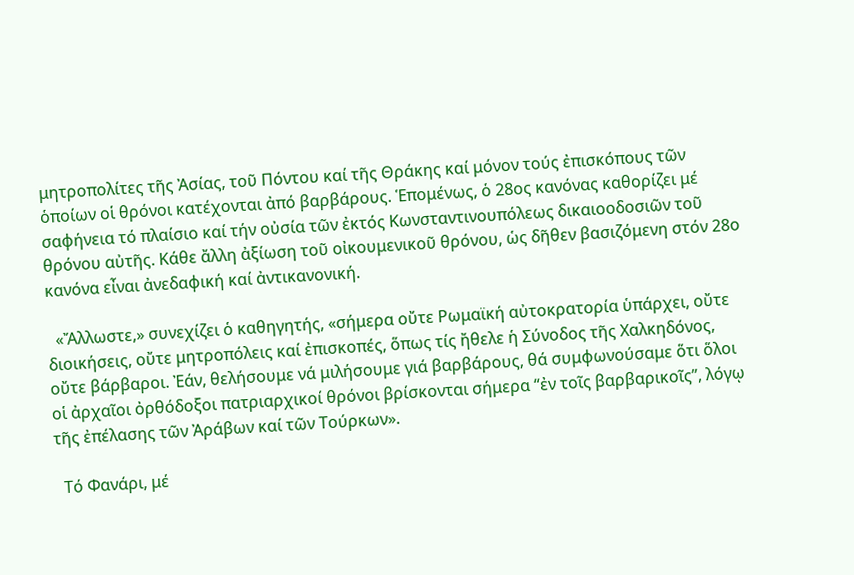μητροπολίτες τῆς Ἀσίας, τοῦ Πόντου καί τῆς Θράκης καί μόνον τούς ἐπισκόπους τῶν ὁποίων οἱ θρόνοι κατέχονται ἀπό βαρβάρους. Ἑπομένως, ὁ 28ος κανόνας καθορίζει μέ σαφήνεια τό πλαίσιο καί τήν οὐσία τῶν ἐκτός Κωνσταντινουπόλεως δικαιοοδοσιῶν τοῦ θρόνου αὐτῆς. Κάθε ἄλλη ἀξίωση τοῦ οἰκουμενικοῦ θρόνου, ὡς δῆθεν βασιζόμενη στόν 28ο κανόνα εἶναι ἀνεδαφική καί ἀντικανονική.

  «Ἄλλωστε,» συνεχίζει ὁ καθηγητής, «σήμερα οὔτε Ρωμαϊκή αὐτοκρατορία ὑπάρχει, οὔτε διοικήσεις, οὔτε μητροπόλεις καί ἐπισκοπές, ὅπως τίς ἤθελε ἡ Σύνοδος τῆς Χαλκηδόνος, οὔτε βάρβαροι. Ἐάν, θελήσουμε νά μιλήσουμε γιά βαρβάρους, θά συμφωνούσαμε ὅτι ὅλοι οἱ ἀρχαῖοι ὀρθόδοξοι πατριαρχικοί θρόνοι βρίσκονται σήμερα “ἐν τοῖς βαρβαρικοῖς”, λόγῳ τῆς ἐπέλασης τῶν Ἀράβων καί τῶν Τούρκων».

  Τό Φανάρι, μέ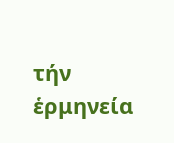τήν ἑρμηνεία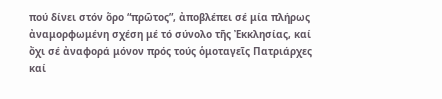πού δίνει στόν ὅρο “πρῶτος”, ἀποβλέπει σέ μία πλήρως ἀναμορφωμένη σχέση μέ τό σύνολο τῆς Ἐκκλησίας, καί ὄχι σέ ἀναφορά μόνον πρός τούς ὁμοταγεῖς Πατριάρχες καί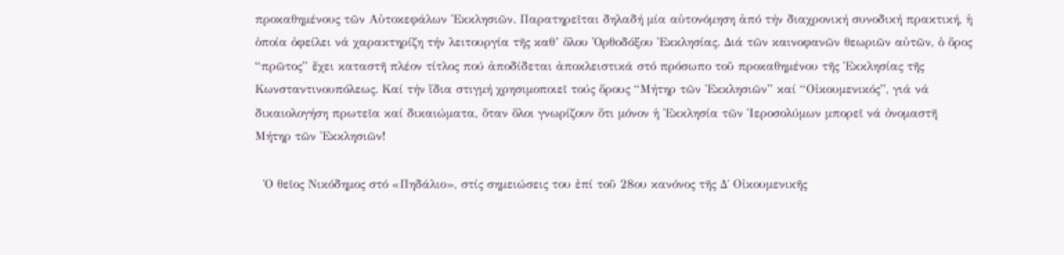προκαθημένους τῶν Αὐτοκεφάλων Ἐκκλησιῶν. Παρατηρεῖται δηλαδή μία αὐτονόμηση ἀπό τήν διαχρονική συνοδική πρακτική, ἡ ὁποία ὀφείλει νά χαρακτηρίζη τήν λειτουργία τῆς καθ’ ὅλου Ὀρθοδόξου Ἐκκλησίας. Διά τῶν καινοφανῶν θεωριῶν αὐτῶν, ὁ ὅρος “πρῶτος” ἔχει καταστῆ πλέον τίτλος πού ἀποδίδεται ἀποκλειστικά στό πρόσωπο τοῦ προκαθημένου τῆς Ἐκκλησίας τῆς Κωνσταντινουπόλεως. Καί τήν ἴδια στιγμή χρησιμοποιεῖ τούς ὅρους “Μήτηρ τῶν Ἐκκλησιῶν” καί “Οἰκουμενικός”, γιά νά δικαιολογήση πρωτεῖα καί δικαιώματα, ὅταν ὅλοι γνωρίζουν ὅτι μόνον ἡ Ἐκκλησία τῶν Ἱεροσολύμων μπορεῖ νά ὀνομαστῆ Μήτηρ τῶν Ἐκκλησιῶν!

  Ὁ θεῖος Νικόδημος στό «Πηδάλιο», στίς σημειώσεις του ἐπί τοῦ 28ου κανόνος τῆς Δ΄ Οἰκουμενικῆς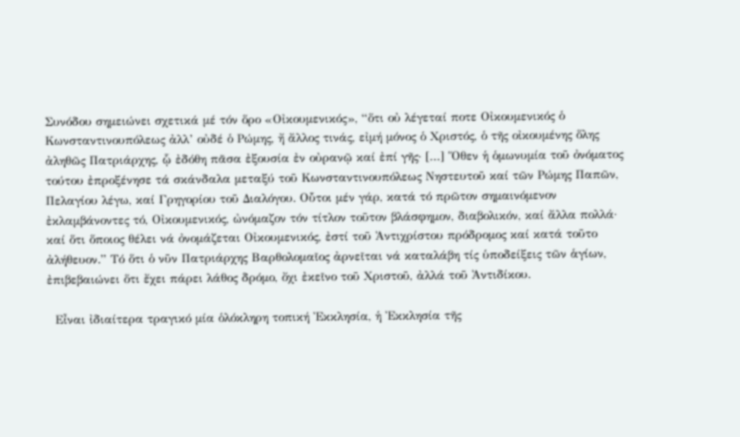Συνόδου σημειώνει σχετικά μέ τόν ὅρο «Οἰκουμενικός», “ὅτι οὐ λέγεταί ποτε Οἰκουμενικός ὁ Κωνσταντινουπόλεως ἀλλ’ οὐδέ ὁ Ρώμης, ἤ ἄλλος τινάς, εἰμή μόνος ὁ Χριστός, ὁ τῆς οἰκουμένης ὅλης ἀληθῶς Πατριάρχης, ᾧ ἐδόθη πᾶσα ἐξουσία ἐν οὐρανῷ καί ἐπί γῆς· […] Ὅθεν ἡ ὁμωνυμία τοῦ ὀνόματος τούτου ἐπροξένησε τά σκάνδαλα μεταξύ τοῦ Κωνσταντινουπόλεως Νηστευτοῦ καί τῶν Ρώμης Παπῶν, Πελαγίου λέγω, καί Γρηγορίου τοῦ Διαλόγου. Οὗτοι μέν γάρ, κατά τό πρῶτον σημαινόμενον ἐκλαμβάνοντες τό, Οἰκουμενικός, ὠνόμαζον τόν τίτλον τοῦτον βλάσφημον, διαβολικόν, καί ἄλλα πολλά· καί ὅτι ὅποιος θέλει νά ὀνομάζεται Οἰκουμενικός, ἐστί τοῦ Ἀντιχρίστου πρόδρομος καί κατά τοῦτο ἀλήθευον.” Τό ὅτι ὁ νῦν Πατριάρχης Βαρθολομαῖος ἀρνεῖται νά καταλάβη τίς ὑποδείξεις τῶν ἁγίων, ἐπιβεβαιώνει ὅτι ἔχει πάρει λάθος δρόμο, ὄχι ἐκεῖνο τοῦ Χριστοῦ, ἀλλά τοῦ Ἀντιδίκου.

  Εἶναι ἰδιαίτερα τραγικό μία ὁλόκληρη τοπική Ἐκκλησία, ἡ Ἐκκλησία τῆς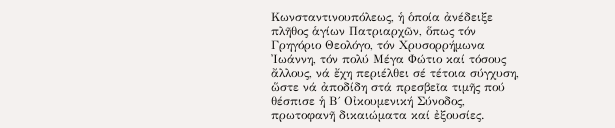Κωνσταντινουπόλεως, ἡ ὁποία ἀνέδειξε πλῆθος ἁγίων Πατριαρχῶν, ὅπως τόν Γρηγόριο Θεολόγο, τόν Χρυσορρήμωνα Ἰωάννη, τόν πολύ Μέγα Φώτιο καί τόσους ἄλλους, νά ἔχη περιέλθει σέ τέτοια σύγχυση, ὥστε νά ἀποδίδη στά πρεσβεῖα τιμῆς πού θέσπισε ἡ Β΄ Οἰκουμενική Σύνοδος, πρωτοφανῆ δικαιώματα καί ἐξουσίες.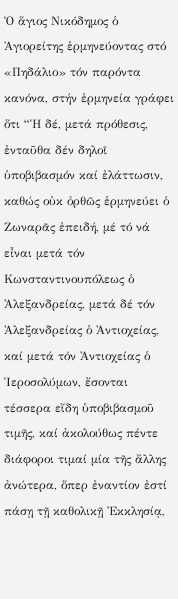Ὁ ἅγιος Νικόδημος ὁ Ἁγιορείτης ἑρμηνεύοντας στό «Πηδάλιο» τόν παρόντα κανόνα, στήν ἑρμηνεία γράφει ὅτι “Ἡ δέ, μετά πρόθεσις, ἐνταῦθα δέν δηλοῖ ὑποβιβασμόν καί ἐλάττωσιν, καθώς οὐκ ὀρθῶς ἑρμηνεύει ὁ Ζωναρᾶς ἐπειδή, μέ τό νά εἶναι μετά τόν Κωνσταντινουπόλεως ὁ Ἀλεξανδρείας, μετά δέ τόν Ἀλεξανδρείας ὁ Ἀντιοχείας, καί μετά τόν Ἀντιοχείας ὁ Ἱεροσολύμων, ἔσονται τέσσερα εἴδη ὑποβιβασμοῦ τιμῆς, καί ἀκολούθως πέντε διάφοροι τιμαί μία τῆς ἄλλης ἀνώτερα, ὅπερ ἐναντίον ἐστί πάσῃ τῇ καθολικῇ Ἐκκλησίᾳ,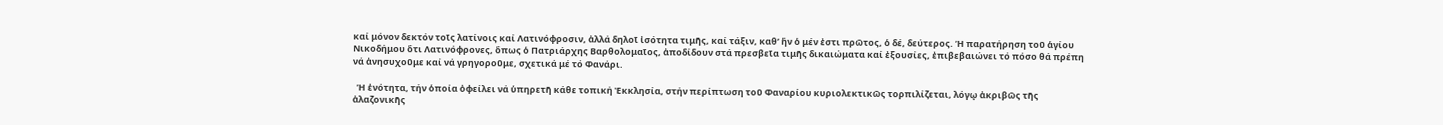καί μόνον δεκτόν τοῖς λατίνοις καί Λατινόφροσιν, ἀλλά δηλοῖ ἰσότητα τιμῆς, καί τάξιν, καθ’ ἥν ὁ μέν ἐστι πρῶτος, ὁ δέ, δεύτερος. Ἡ παρατήρηση τοῦ ἁγίου Νικοδήμου ὅτι Λατινόφρονες, ὅπως ὁ Πατριάρχης Βαρθολομαῖος, ἀποδίδουν στά πρεσβεῖα τιμῆς δικαιώματα καί ἐξουσίες, ἐπιβεβαιώνει τό πόσο θά πρέπη νά ἀνησυχοῦμε καί νά γρηγοροῦμε, σχετικά μέ τό Φανάρι.

  Ἡ ἑνότητα, τήν ὁποία ὀφείλει νά ὑπηρετῆ κάθε τοπική Ἐκκλησία, στήν περίπτωση τοῦ Φαναρίου κυριολεκτικῶς τορπιλίζεται, λόγῳ ἀκριβῶς τῆς ἀλαζονικῆς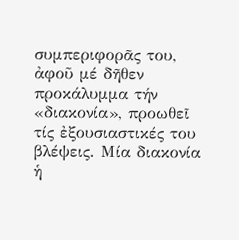συμπεριφορᾶς του, ἀφοῦ μέ δῆθεν προκάλυμμα τήν «διακονία», προωθεῖ τίς ἐξουσιαστικές του βλέψεις. Μία διακονία ἡ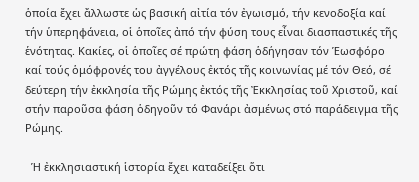ὁποία ἔχει ἄλλωστε ὡς βασική αἰτία τόν ἐγωισμό, τήν κενοδοξία καί τήν ὑπερηφάνεια, οἱ ὁποῖες ἀπό τήν φύση τους εἶναι διασπαστικές τῆς ἑνότητας. Κακίες, οἱ ὁποῖες σέ πρώτη φάση ὁδήγησαν τόν Ἑωσφόρο καί τούς ὁμόφρονές του ἀγγέλους ἐκτός τῆς κοινωνίας μέ τόν Θεό, σέ δεύτερη τήν ἐκκλησία τῆς Ρώμης ἐκτός τῆς Ἐκκλησίας τοῦ Χριστοῦ, καί στήν παροῦσα φάση ὁδηγοῦν τό Φανάρι ἀσμένως στό παράδειγμα τῆς Ρώμης.

  Ἡ ἐκκλησιαστική ἱστορία ἔχει καταδείξει ὅτι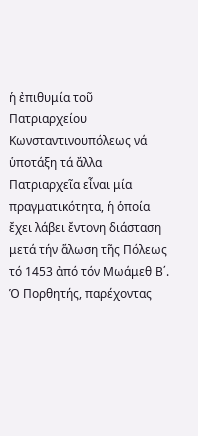ἡ ἐπιθυμία τοῦ Πατριαρχείου Κωνσταντινουπόλεως νά ὑποτάξη τά ἄλλα Πατριαρχεῖα εἶναι μία πραγματικότητα, ἡ ὁποία ἔχει λάβει ἔντονη διάσταση μετά τήν ἅλωση τῆς Πόλεως τό 1453 ἀπό τόν Μωάμεθ Β΄. Ὁ Πορθητής, παρέχοντας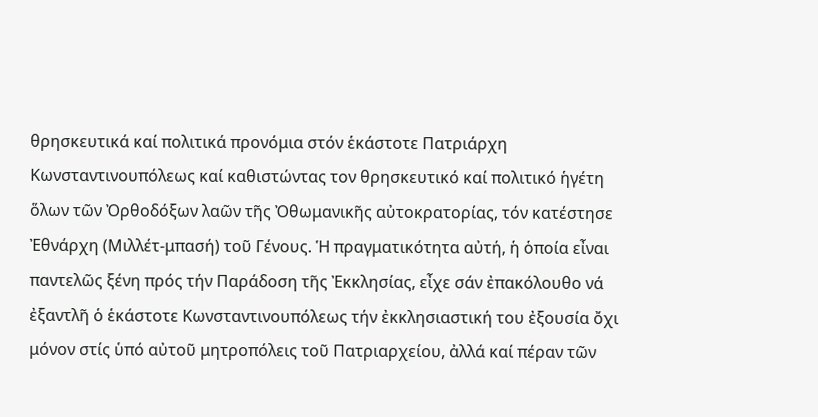θρησκευτικά καί πολιτικά προνόμια στόν ἑκάστοτε Πατριάρχη Κωνσταντινουπόλεως καί καθιστώντας τον θρησκευτικό καί πολιτικό ἡγέτη ὅλων τῶν Ὀρθοδόξων λαῶν τῆς Ὀθωμανικῆς αὐτοκρατορίας, τόν κατέστησε Ἐθνάρχη (Μιλλέτ-μπασή) τοῦ Γένους. Ἡ πραγματικότητα αὐτή, ἡ ὁποία εἶναι παντελῶς ξένη πρός τήν Παράδοση τῆς Ἐκκλησίας, εἶχε σάν ἐπακόλουθο νά ἐξαντλῆ ὁ ἑκάστοτε Κωνσταντινουπόλεως τήν ἐκκλησιαστική του ἐξουσία ὄχι μόνον στίς ὑπό αὐτοῦ μητροπόλεις τοῦ Πατριαρχείου, ἀλλά καί πέραν τῶν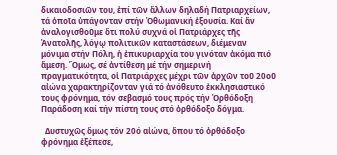δικαιοδοσιῶν του, ἐπί τῶν ἄλλων δηλαδή Πατριαρχείων, τά ὁποῖα ὑπάγονταν στήν Ὀθωμανική ἐξουσία. Καί ἄν ἀναλογισθοῦμε ὅτι πολύ συχνά οἱ Πατριάρχες τῆς Ἀνατολῆς, λόγῳ πολιτικῶν καταστάσεων, διέμεναν μόνιμα στήν Πόλη, ἡ ἐπικυριαρχία του γινόταν ἀκόμα πιό ἄμεση. Ὅμως, σέ ἀντίθεση μέ τήν σημερινή πραγματικότητα, οἱ Πατριάρχες μέχρι τῶν ἀρχῶν τοῦ 20οῦ αἰώνα χαρακτηρίζονταν γιά τό ἀνόθευτο ἐκκλησιαστικό τους φρόνημα, τόν σεβασμό τους πρός τήν Ὀρθόδοξη Παράδοση καί τήν πίστη τους στό ὀρθόδοξο δόγμα.

  Δυστυχῶς ὅμως τόν 20ό αἰώνα, ὅπου τό ὀρθόδοξο φρόνημα ἐξέπεσε,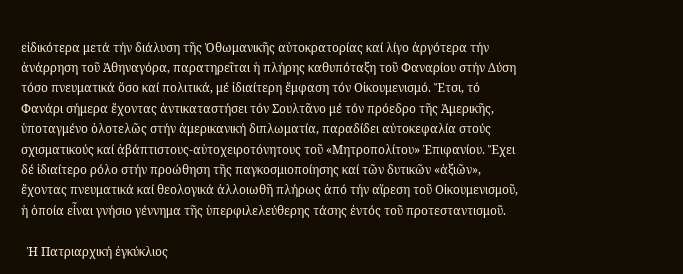εἰδικότερα μετά τήν διάλυση τῆς Ὀθωμανικῆς αὐτοκρατορίας καί λίγο ἀργότερα τήν ἀνάρρηση τοῦ Ἀθηναγόρα, παρατηρεῖται ἡ πλήρης καθυπόταξη τοῦ Φαναρίου στήν Δύση τόσο πνευματικά ὅσο καί πολιτικά, μέ ἰδιαίτερη ἔμφαση τόν Οἰκουμενισμό. Ἔτσι, τό Φανάρι σήμερα ἔχοντας ἀντικαταστήσει τόν Σουλτᾶνο μέ τόν πρόεδρο τῆς Ἀμερικῆς, ὑποταγμένο ὁλοτελῶς στήν ἀμερικανική διπλωματία, παραδίδει αὐτοκεφαλία στούς σχισματικούς καί ἀβάπτιστους-αὐτοχειροτόνητους τοῦ «Μητροπολίτου» Ἐπιφανίου. Ἔχει δέ ἰδιαίτερο ρόλο στήν προώθηση τῆς παγκοσμιοποίησης καί τῶν δυτικῶν «ἀξιῶν», ἔχοντας πνευματικά καί θεολογικά ἀλλοιωθῆ πλήρως ἀπό τήν αἵρεση τοῦ Οἰκουμενισμοῦ, ἡ ὁποία εἶναι γνήσιο γέννημα τῆς ὑπερφιλελεύθερης τάσης ἐντός τοῦ προτεσταντισμοῦ.

  Ἡ Πατριαρχική ἐγκύκλιος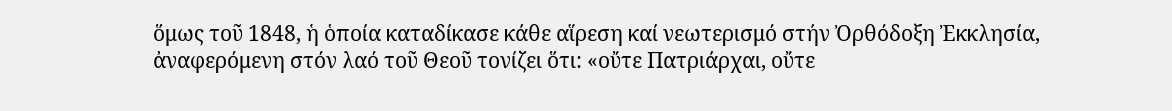ὅμως τοῦ 1848, ἡ ὁποία καταδίκασε κάθε αἵρεση καί νεωτερισμό στήν Ὀρθόδοξη Ἐκκλησία, ἀναφερόμενη στόν λαό τοῦ Θεοῦ τονίζει ὅτι: «οὔτε Πατριάρχαι, οὔτε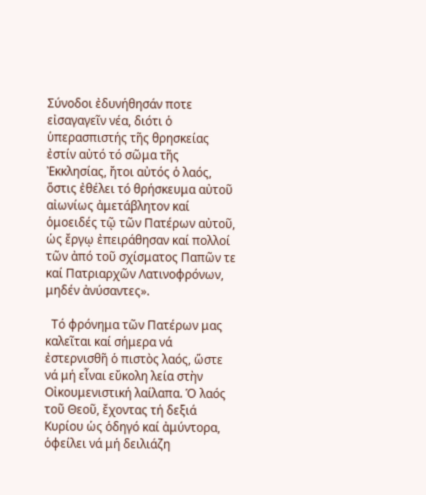Σύνοδοι ἐδυνήθησάν ποτε εἰσαγαγεῖν νέα, διότι ὁ ὑπερασπιστής τῆς θρησκείας ἐστίν αὐτό τό σῶμα τῆς Ἐκκλησίας, ἤτοι αὐτός ὁ λαός, ὅστις ἐθέλει τό θρήσκευμα αὐτοῦ αἰωνίως ἀμετάβλητον καί ὁμοειδές τῷ τῶν Πατέρων αὐτοῦ, ὡς ἔργῳ ἐπειράθησαν καί πολλοί τῶν ἀπό τοῦ σχίσματος Παπῶν τε καί Πατριαρχῶν Λατινοφρόνων, μηδέν ἀνύσαντες».

  Τό φρόνημα τῶν Πατέρων μας καλεῖται καί σήμερα νά ἐστερνισθῆ ὁ πιστὸς λαός, ὥστε νά μή εἶναι εὔκολη λεία στὴν Οἰκουμενιστική λαίλαπα. Ὁ λαός τοῦ Θεοῦ, ἔχοντας τή δεξιά Κυρίου ὡς ὁδηγό καί ἀμύντορα, ὁφείλει νά μή δειλιάζη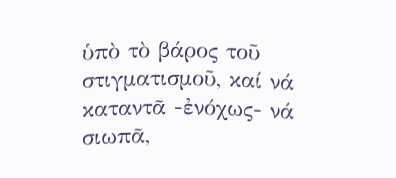ὑπὸ τὸ βάρος τοῦ στιγματισμοῦ, καί νά καταντᾶ -ἐνόχως- νά σιωπᾶ,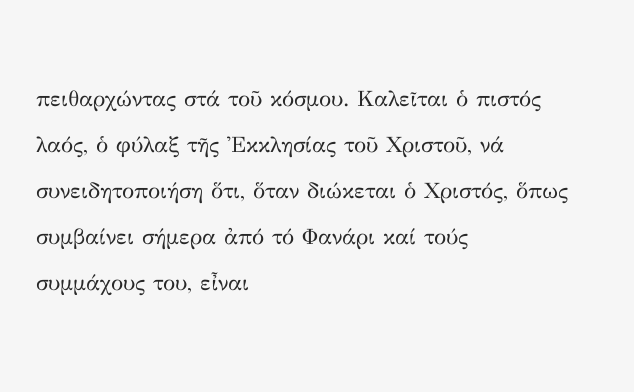πειθαρχώντας στά τοῦ κόσμου. Καλεῖται ὁ πιστός λαός, ὁ φύλαξ τῆς Ἐκκλησίας τοῦ Χριστοῦ, νά συνειδητοποιήση ὅτι, ὅταν διώκεται ὁ Χριστός, ὅπως συμβαίνει σήμερα ἀπό τό Φανάρι καί τούς συμμάχους του, εἶναι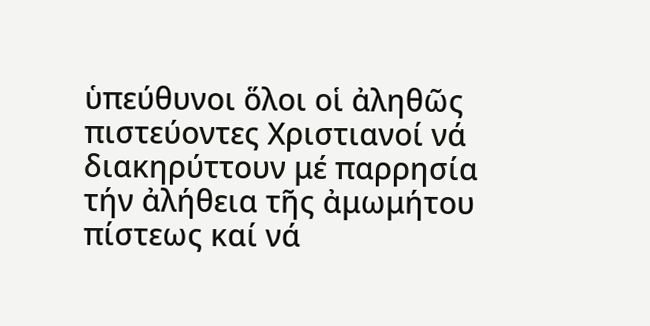ὑπεύθυνοι ὅλοι οἱ ἀληθῶς πιστεύοντες Χριστιανοί νά διακηρύττουν μέ παρρησία τήν ἀλήθεια τῆς ἀμωμήτου πίστεως καί νά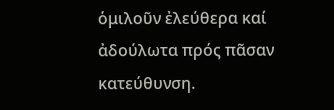ὁμιλοῦν ἐλεύθερα καί ἀδούλωτα πρός πᾶσαν κατεύθυνση.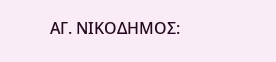ΑΓ. ΝΙΚΟΔΗΜΟΣ: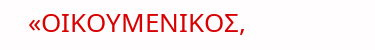«ΟΙΚΟΥΜΕΝΙΚΟΣ,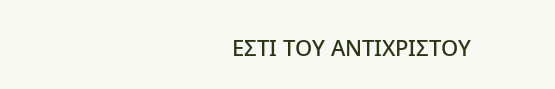ΕΣΤΙ ΤΟΥ ΑΝΤΙΧΡΙΣΤΟΥ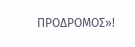ΠΡΟΔΡΟΜΟΣ»!